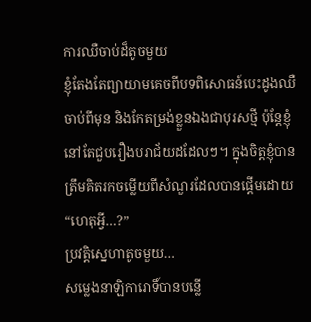ការឈឺចាប់ដ៏តូចមួយ
ខ្ញុំតែងតែព្យាយាមគេចពីបទពិសោធន៍បេះដូងឈឺចាប់ពីមុន និងកែតម្រង់ខ្លួនឯងជាបុរសថ្មី ប៉ុន្តែខ្ញុំនៅតែជួបរឿងបរាជ័យដដែលៗ។ ក្នុងចិត្តខ្ញុំបានត្រឹមគិតរកចម្លើយពីសំណួរដែលបានផ្តើមដោយ “ហេតុអ្វី…?”
ប្រវត្តិស្នេហាតូចមួយ…
សម្លេងនាឡិការោទិ៍បានបន្លើ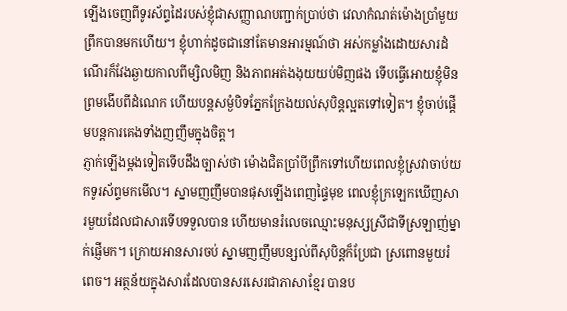ឡើងចេញពីទូរស័ព្ទដៃរបស់ខ្ញុំជាសញ្ញាណបញ្ជាក់ប្រាប់ថា វេលាកំណត់ម៉ោងប្រាំមួយព្រឹកបានមកហើយ។ ខ្ញុំហាក់ដូចជានៅតែមានអារម្មណ៍ថា អស់កម្លាំងដោយសារដំណើរក៏វែងឆ្ងាយកាលពីម្សិលមិញ និងភាពអត់ងងុយយប់មិញផង ទើបធ្វើអោយខ្ញុំមិនព្រមងើបពីដំណេក ហើយបន្តសម្ងំបិទភ្នែកក្រែងយល់សុបិន្តល្អតទៅទៀត។ ខ្ញុំចាប់ផ្តើមបន្តការគេងទាំងញញឹមក្នុងចិត្ត។
ភ្ញាក់ឡើងម្តងទៀតទើបដឹងច្បាស់ថា ម៉ោងជិតប្រាំបីព្រឹកទៅហើយពេលខ្ញុំស្រវាចាប់យកទូរស័ព្ទមកមើល។ ស្នាមញញឹមបានផុសឡើងពេញផ្ទៃមុខ ពេលខ្ញុំក្រឡេកឃើញសារមួយដែលជាសារទើបទទួលបាន ហើយមានរំលេចឈ្មោះមនុស្សស្រីជាទីស្រឡាញ់ម្នាក់ផ្ញើមក។ ក្រោយអានសារចប់ ស្នាមញញឹមបន្សល់ពីសុបិន្តក៏ប្រែជា ស្រពោនមួយរំពេច។ អត្ថន័យក្នុងសារដែលបានសរសេរជាភាសាខ្មែរ បានប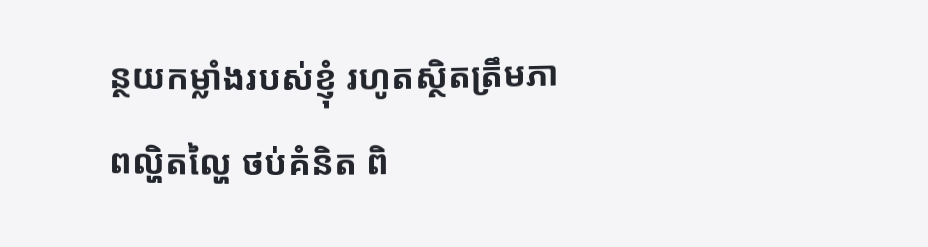ន្ថយកម្លាំងរបស់ខ្ញុំ រហូតស្ថិតត្រឹមភាពល្ហិតល្ហៃ ថប់គំនិត ពិ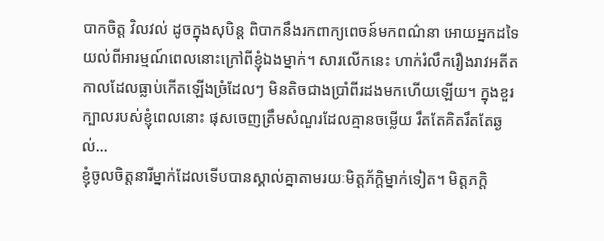បាកចិត្ត វិលវល់ ដូចក្នុងសុបិន្ត ពិបាកនឹងរកពាក្យពេចន៍មកពណ៌នា អោយអ្នកដទៃយល់ពីអារម្មណ៍ពេលនោះក្រៅពីខ្ញុំឯងម្នាក់។ សារលើកនេះ ហាក់រំលឹករឿងរាវអតីតកាលដែលធ្លាប់កើតឡើងច្រំដែលៗ មិនតិចជាងប្រាំពីរដងមកហើយឡើយ។ ក្នុងខួរក្បាលរបស់ខ្ញុំពេលនោះ ផុសចេញត្រឹមសំណួរដែលគ្មានចម្លើយ រឹតតែគិតរឹតតែឆ្ងល់…
ខ្ញុំចូលចិត្តនារីម្នាក់ដែលទើបបានស្គាល់គ្នាតាមរយៈមិត្តភ័ក្តិម្នាក់ទៀត។ មិត្តភក្តិ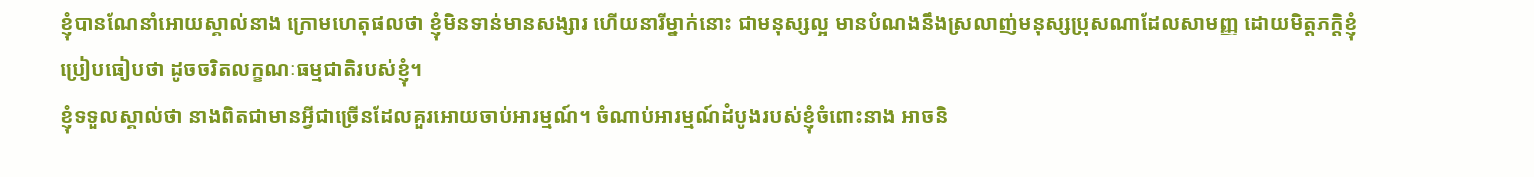ខ្ញុំបានណែនាំអោយស្គាល់នាង ក្រោមហេតុផលថា ខ្ញុំមិនទាន់មានសង្សារ ហើយនារីម្នាក់នោះ ជាមនុស្សល្អ មានបំណងនឹងស្រលាញ់មនុស្សប្រុសណាដែលសាមញ្ញ ដោយមិត្តភក្តិខ្ញុំប្រៀបធៀបថា ដូចចរិតលក្ខណៈធម្មជាតិរបស់ខ្ញុំ។
ខ្ញុំទទួលស្គាល់ថា នាងពិតជាមានអ្វីជាច្រើនដែលគួរអោយចាប់អារម្មណ៍។ ចំណាប់អារម្មណ៍ដំបូងរបស់ខ្ញុំចំពោះនាង អាចនិ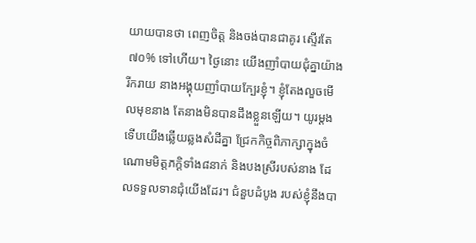យាយបានថា ពេញចិត្ត និងចង់បានជាគូរ ស្ទើរតែ ៧០% ទៅហើយ។ ថ្ងៃនោះ យើងញាំបាយជុំគ្នាយ៉ាងរីករាយ នាងអង្គុយញាំបាយក្បែរខ្ញុំ។ ខ្ញុំតែងលួចមើលមុខនាង តែនាងមិនបានដឹងខ្លួនឡើយ។ យូរម្តងទើបយើងឆ្លើយឆ្លងសំដីគ្នា ជ្រែកកិច្ចពិភាក្សាក្នុងចំណោមមិត្តភក្តិទាំង៨នាក់ និងបងស្រីរបស់នាង ដែលទទួលទានជុំយើងដែរ។ ជំនួបដំបូង របស់ខ្ញុំនឹងបា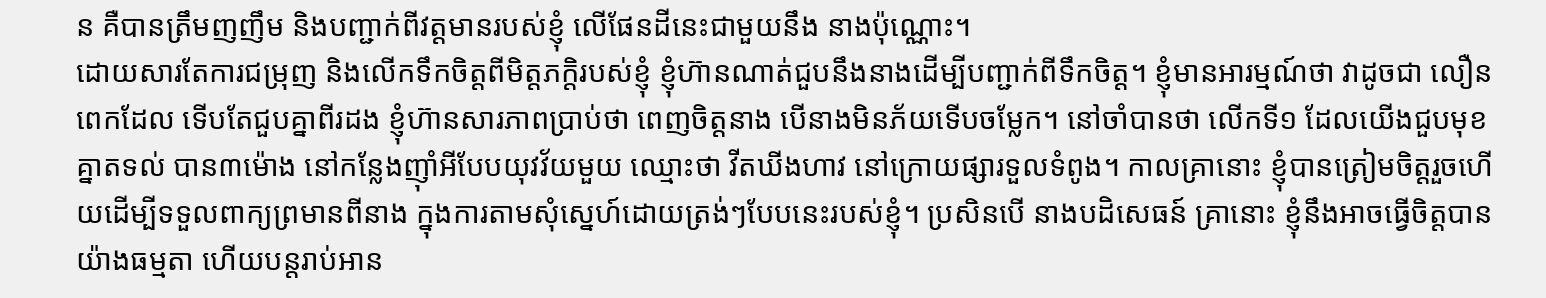ន គឺបានត្រឹមញញឹម និងបញ្ជាក់ពីវត្តមានរបស់ខ្ញុំ លើផែនដីនេះជាមួយនឹង នាងប៉ុណ្ណោះ។
ដោយសារតែការជម្រុញ និងលើកទឹកចិត្តពីមិត្តភក្តិរបស់ខ្ញុំ ខ្ញុំហ៊ានណាត់ជួបនឹងនាងដើម្បីបញ្ជាក់ពីទឹកចិត្ត។ ខ្ញុំមានអារម្មណ៍ថា វាដូចជា លឿនពេកដែល ទើបតែជួបគ្នាពីរដង ខ្ញុំហ៊ានសារភាពប្រាប់ថា ពេញចិត្តនាង បើនាងមិនភ័យទើបចម្លែក។ នៅចាំបានថា លើកទី១ ដែលយើងជួបមុខគ្នាតទល់ បាន៣ម៉ោង នៅកន្លែងញ៉ាំអីបែបយុវវ័យមួយ ឈ្មោះថា វីតឃីងហាវ នៅក្រោយផ្សារទួលទំពូង។ កាលគ្រានោះ ខ្ញុំបានត្រៀមចិត្តរួចហើយដើម្បីទទួលពាក្យព្រមានពីនាង ក្នុងការតាមសុំស្នេហ៍ដោយត្រង់ៗបែបនេះរបស់ខ្ញុំ។ ប្រសិនបើ នាងបដិសេធន៍ គ្រានោះ ខ្ញុំនឹងអាចធ្វើចិត្តបានយ៉ាងធម្មតា ហើយបន្តរាប់អាន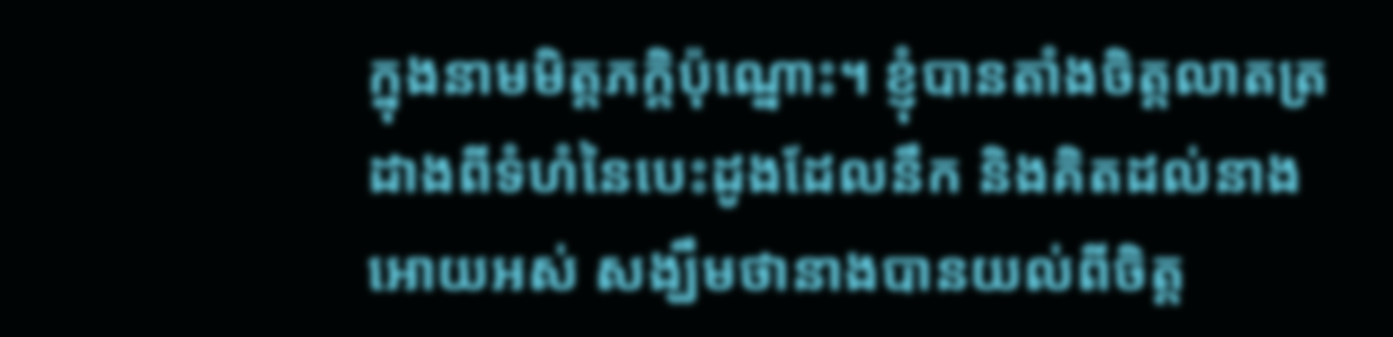ក្នុងនាមមិត្តភក្តិប៉ុណ្នោះ។ ខ្ញុំបានតាំងចិត្តលាតត្រដាងពីទំហំនៃបេះដូងដែលនឹក និងគិតដល់នាងអោយអស់ សង្ឃឹមថានាងបានយល់ពីចិត្ត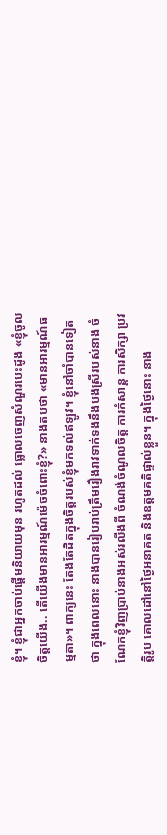ខ្ញុំ។ ខ្ញុំជាអ្នកចាប់ផ្តើមនិយាយមុន រហូតដល់ ធ្លោលចេញសំណួរបេះដូង «ខ្ញុំចូលចិត្តយើង.. តើយើងមានអារម្មណ៍ម៉េចចំពោះខ្ញុំ?» នាងតបថា «មានអារម្មណ៍ធម្មតា»។ ពាក្យនេះ តែងតែដិតក្នុងចិត្តរបស់ខ្ញុំមកទល់ឥឡូវ។ ខ្ញុំនៅចាំបានទៀតថា ក្នុងពេលនោះ នាងបានរៀបរាប់ត្រឹមរឿងរាវទាក់ទងនឹងបងស្រីរបស់នាង ចំណែកខ្ញុំវិញប្រាប់នាងអស់រលីងពី ចំណង់ចំណូលចិត្ត ការកំសាន្ត ការសិក្សា ប្រវត្តិរូប គោលដៅនៅថ្ងៃអនាគត និងឧត្តមគតិផ្ទាល់ខ្លួន។ ក្នុងថ្ងៃនោះ នាង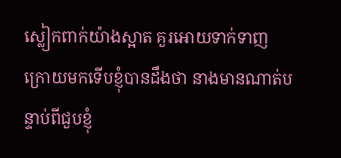ស្លៀកពាក់យ៉ាងស្អាត គួរអោយទាក់ទាញ ក្រោយមកទើបខ្ញុំបានដឹងថា នាងមានណាត់បន្ទាប់ពីជួបខ្ញុំ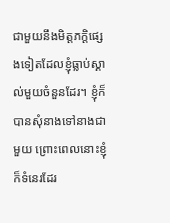ជាមួយនឹងមិត្តភក្តិផ្សេងទៀតដែលខ្ញុំធ្លាប់ស្គាល់មួយចំនួនដែរ។ ខ្ញុំក៏បានសុំនាងទៅនាងជាមួយ ព្រោះពេលនោះខ្ញុំក៏ទំនេរដែរ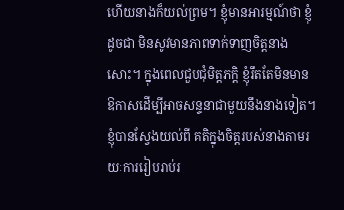ហើយនាងក៏យល់ព្រម។ ខ្ញុំមានអារម្មណ៍ថា ខ្ញុំដូចជា មិនសូវមានភាពទាក់ទាញចិត្តនាងសោះ។ ក្នុងពេលជួបជុំមិត្តភក្តិ ខ្ញុំរឹតតែមិនមានឱកាសដើម្បីអាចសន្ទនាជាមួយនឹងនាងទៀត។ ខ្ញុំបានស្វែងយល់ពី គតិក្នុងចិត្តរបស់នាងតាមរយៈការរៀបរាប់រ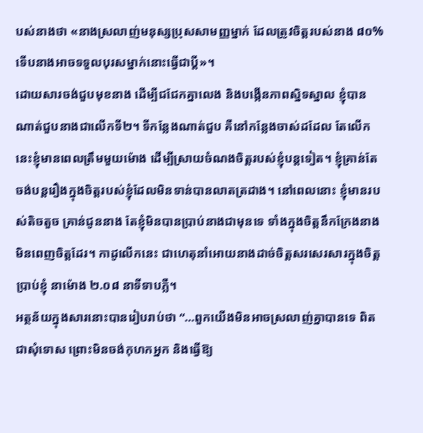បស់នាងថា «នាងស្រលាញ់មនុស្សប្រុសសាមញ្ញម្នាក់ ដែលត្រូវចិត្តរបស់នាង ៨០% ទើបនាងអាចទទួលបុរសម្នាក់នោះធ្វើជាប្តី»។
ដោយសារចង់ជួបមុខនាង ដើម្បីជជែកគ្នាលេង និងបង្កើនភាពស្និទស្នាល ខ្ញុំបានណាត់ជួបនាងជាលើកទី២។ ទីកន្លែងណាត់ជួប គឺនៅកន្លែងចាស់ដដែល តែលើកនេះខ្ញុំមានពេលត្រឹមមួយម៉ោង ដើម្បីស្រាយចំណងចិត្តរបស់ខ្ញុំបន្តទៀត។ ខ្ញុំគ្រាន់តែ ចង់បន្តរឿងក្នុងចិត្តរបស់ខ្ញុំដែលមិនទាន់បានលាតត្រដាង។ នៅពេលនោះ ខ្ញុំមានរបស់តិចតួច គ្រាន់ជូននាង តែខ្ញុំមិនបានប្រាប់នាងជាមុនទេ ទាំងក្នុងចិត្តនឹកក្រែងនាងមិនពេញចិត្តដែរ។ កាដូលើកនេះ ជាហេតុនាំអោយនាងដាច់ចិត្តសរសេរសារក្នុងចិត្តប្រាប់ខ្ញុំ នាម៉ោង ២.០៨ នាទីទាបភ្លឺ។
អត្ថន័យក្នុងសារនោះបានរៀបរាប់ថា “…ពួកយើងមិនអាចស្រលាញ់គ្នាបានទេ ពិតជាសុំទោស ព្រោះមិនចង់កុហកអ្នក និងធ្វើឱ្យ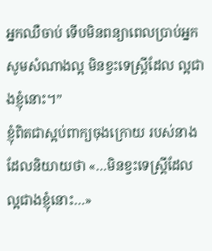អ្នកឈឺចាប់ ទើបមិនពន្យាពេលប្រាប់អ្នក សូមសំណាងល្អ មិនខ្វះទេស្ត្រីដែល ល្អជាងខ្ញុំនោះ។”
ខ្ញុំពិតជាស្អប់ពាក្យចុងក្រោយ របស់នាង ដែលនិយាយថា «…មិនខ្វះទេស្ត្រីដែល ល្អជាងខ្ញុំនោះ…»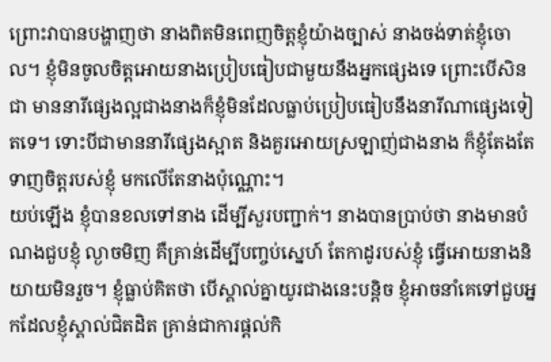ព្រោះវាបានបង្ហាញថា នាងពិតមិនពេញចិត្តខ្ញុំយ៉ាងច្បាស់ នាងចង់ទាត់ខ្ញុំចោល។ ខ្ញុំមិនចូលចិត្តអោយនាងប្រៀបធៀបជាមួយនឹងអ្នកផ្សេងទេ ព្រោះបើសិនជា មាននារីផ្សេងល្អជាងនាងក៏ខ្ញុំមិនដែលធ្លាប់ប្រៀបធៀបនឹងនារីណាផ្សេងទៀតទេ។ ទោះបីជាមាននារីផ្សេងស្អាត និងគួរអោយស្រឡាញ់ជាងនាង ក៏ខ្ញុំតែងតែ ទាញចិត្តរបស់ខ្ញុំ មកលើតែនាងប៉ុណ្ណោះ។
យប់ឡើង ខ្ញុំបានខលទៅនាង ដើម្បីសួរបញ្ជាក់។ នាងបានប្រាប់ថា នាងមានបំណងជួបខ្ញុំ ល្ងាចមិញ គឺគ្រាន់ដើម្បីបញ្ចប់ស្នេហ៍ តែកាដូរបស់ខ្ញុំ ធ្វើអោយនាងនិយាយមិនរួច។ ខ្ញុំធ្លាប់គិតថា បើស្គាល់គ្នាយូរជាងនេះបន្តិច ខ្ញុំអាចនាំគេទៅជួបអ្នកដែលខ្ញុំស្គាល់ជិតដិត គ្រាន់ជាការផ្តល់កិ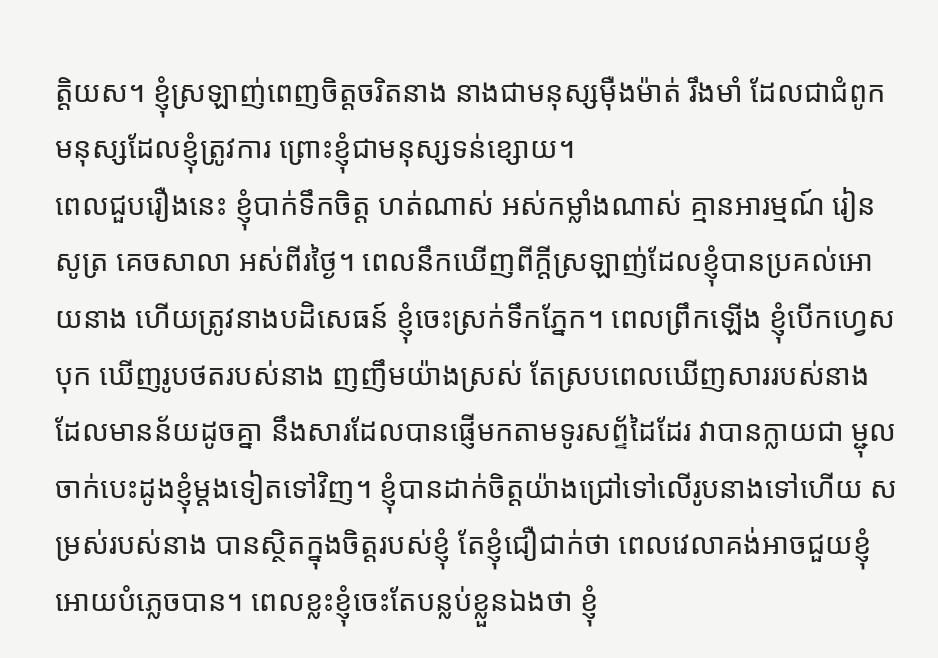ត្តិយស។ ខ្ញុំស្រឡាញ់ពេញចិត្តចរិតនាង នាងជាមនុស្សម៉ឺងម៉ាត់ រឹងមាំ ដែលជាជំពូកមនុស្សដែលខ្ញុំត្រូវការ ព្រោះខ្ញុំជាមនុស្សទន់ខ្សោយ។
ពេលជួបរឿងនេះ ខ្ញុំបាក់ទឹកចិត្ត ហត់ណាស់ អស់កម្លាំងណាស់ គ្មានអារម្មណ៍ រៀនសូត្រ គេចសាលា អស់ពីរថ្ងៃ។ ពេលនឹកឃើញពីក្តីស្រឡាញ់ដែលខ្ញុំបានប្រគល់អោយនាង ហើយត្រូវនាងបដិសេធន៍ ខ្ញុំចេះស្រក់ទឹកភ្នែក។ ពេលព្រឹកឡើង ខ្ញុំបើកហ្វេសបុក ឃើញរូបថតរបស់នាង ញញឹមយ៉ាងស្រស់ តែស្របពេលឃើញសាររបស់នាង ដែលមានន័យដូចគ្នា នឹងសារដែលបានផ្ញើមកតាមទូរសព័្ទដៃដែរ វាបានក្លាយជា ម្ជុលចាក់បេះដូងខ្ញុំម្តងទៀតទៅវិញ។ ខ្ញុំបានដាក់ចិត្តយ៉ាងជ្រៅទៅលើរូបនាងទៅហើយ សម្រស់របស់នាង បានស្ថិតក្នុងចិត្តរបស់ខ្ញុំ តែខ្ញុំជឿជាក់ថា ពេលវេលាគង់អាចជួយខ្ញុំអោយបំភ្លេចបាន។ ពេលខ្លះខ្ញុំចេះតែបន្លប់ខ្លួនឯងថា ខ្ញុំ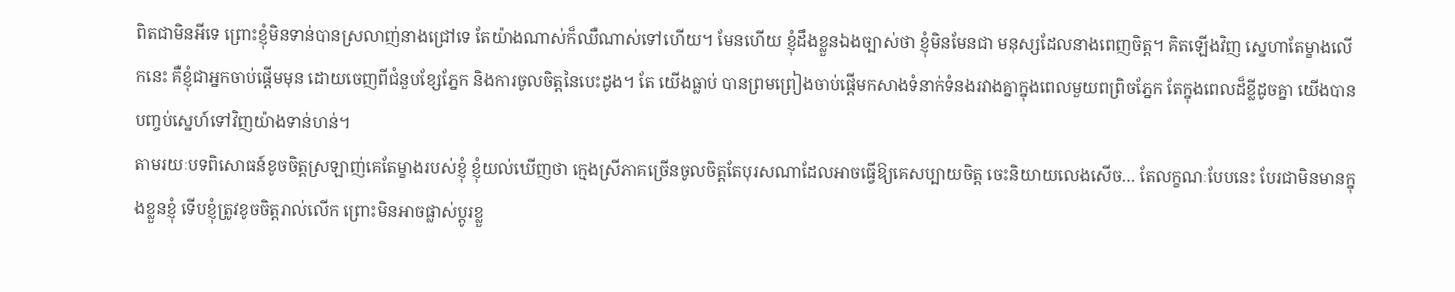ពិតជាមិនអីទេ ព្រោះខ្ញុំមិនទាន់បានស្រលាញ់នាងជ្រៅទេ តែយ៉ាងណាស់ក៏ឈឺណាស់ទៅហើយ។ មែនហើយ ខ្ញុំដឹងខ្លួនឯងច្បាស់ថា ខ្ញុំមិនមែនជា មនុស្សដែលនាងពេញចិត្ត។ គិតឡើងវិញ ស្នេហាតែម្ខាងលើកនេះ គឺខ្ញុំជាអ្នកចាប់ផ្តើមមុន ដោយចេញពីជំនួបខ្សែភ្នែក និងការចូលចិត្តនៃបេះដូង។ តែ យើងធ្លាប់ បានព្រមព្រៀងចាប់ផ្តើមកសាងទំនាក់ទំនងរវាងគ្នាក្នុងពេលមួយពព្រិចភ្នែក តែក្នុងពេលដ៏ខ្លីដូចគ្នា យើងបានបញ្ចប់ស្នេហ៍ទៅវិញយ៉ាងទាន់ហន់។
តាមរយៈបទពិសោធន៍ខូចចិត្តស្រឡាញ់គេតែម្ខាងរបស់ខ្ញុំ ខ្ញុំយល់ឃើញថា ក្មេងស្រីភាគច្រើនចូលចិត្តតែបុរសណាដែលអាចធ្វើឱ្យគេសប្បាយចិត្ត ចេះនិយាយលេងសើច… តែលក្ខណៈបែបនេះ បែរជាមិនមានក្នុងខ្លួនខ្ញុំ ទើបខ្ញុំត្រូវខូចចិត្តរាល់លើក ព្រោះមិនអាចផ្លាស់ប្តូរខ្លួ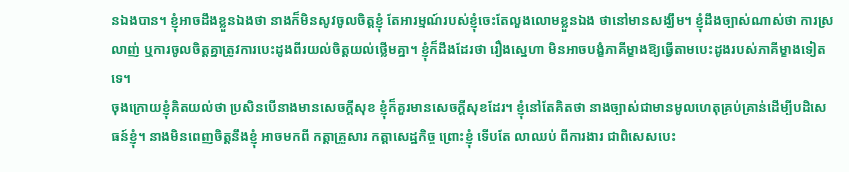នឯងបាន។ ខ្ញុំអាចដឹងខ្លួនឯងថា នាងក៏មិនសូវចូលចិត្តខ្ញុំ តែអារម្មណ៍របស់ខ្ញុំចេះតែលួងលោមខ្លួនឯង ថានៅមានសង្ឃឹម។ ខ្ញុំដឹងច្បាស់ណាស់ថា ការស្រលាញ់ ឬការចូលចិត្តគ្នាត្រូវការបេះដូងពីរយល់ចិត្តយល់ថ្លើមគ្នា។ ខ្ញុំក៏ដឹងដែរថា រឿងស្នេហា មិនអាចបង្ខំភាគីម្ខាងឱ្យធ្វើតាមបេះដូងរបស់ភាគីម្ខាងទៀតទេ។
ចុងក្រោយខ្ញុំគិតយល់ថា ប្រសិនបើនាងមានសេចក្តីសុខ ខ្ញុំក៏គួរមានសេចក្តីសុខដែរ។ ខ្ញុំនៅតែគិតថា នាងច្បាស់ជាមានមូលហេតុគ្រប់គ្រាន់ដើម្បីបដិសេធន៍ខ្ញុំ។ នាងមិនពេញចិត្តនឹងខ្ញុំ អាចមកពី កត្តាគ្រួសារ កត្តាសេដ្ឋកិច្ច ព្រោះខ្ញុំ ទើបតែ លាឈប់ ពីការងារ ជាពិសេសបេះ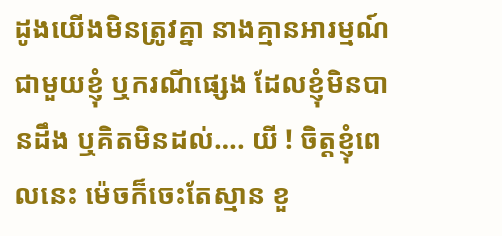ដូងយើងមិនត្រូវគ្នា នាងគ្មានអារម្មណ៍ជាមួយខ្ញុំ ឬករណីផ្សេង ដែលខ្ញុំមិនបានដឹង ឬគិតមិនដល់…. យី ! ចិត្តខ្ញុំពេលនេះ ម៉េចក៏ចេះតែស្មាន ខួ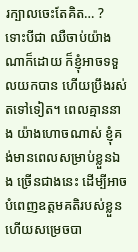រក្បាលចេះតែគិត… ? ទោះបីជា ឈឺចាប់យ៉ាងណាក៏ដោយ ក៏ខ្ញុំអាចទទួលយកបាន ហើយប្រឹងរស់តទៅទៀត។ ពេលគ្មាននាង យ៉ាងហោចណាស់ ខ្ញុំគង់មានពេលសម្រាប់ខ្លួនឯង ច្រើនជាងនេះ ដើម្បីអាចបំពេញឧត្តមគតិរបស់ខ្លួន ហើយសម្រេចបា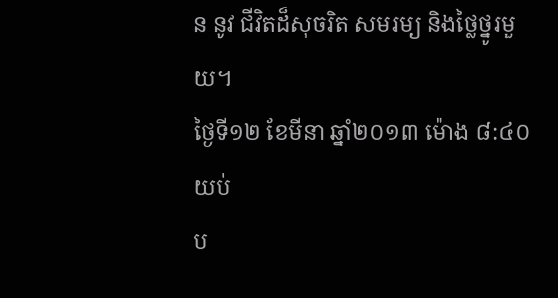ន នូវ ជីវិតដ៏សុចរិត សមរម្យ និងថ្លៃថ្នូរមួយ។
ថ្ងៃទី១២ ខែមីនា ឆ្នាំ២០១៣ ម៉ោង ៨:៤០ យប់
ប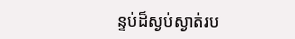ន្ទប់ដ៏ស្ងប់ស្ងាត់រប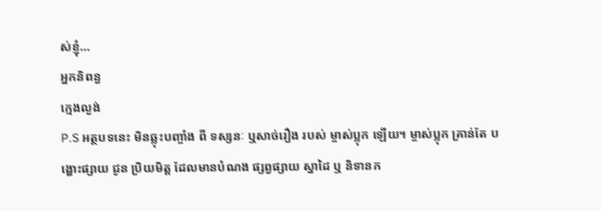ស់ខ្ញុំ…
អ្នកនិពន្ធ
ក្មេងល្ងង់
P.S អត្ថបទនេះ មិនឆ្លុះបញ្ចាំង ពី ទស្សនៈ ឬសាច់រឿង របស់ ម្ចាស់ប្លុក ឡើយ។ ម្ចាស់ប្លុក គ្រាន់តែ បង្ហោះផ្សាយ ជូន ប្រិយមិត្ត ដែលមានបំណង ផ្សព្វផ្សាយ ស្នាដៃ ឬ និទានក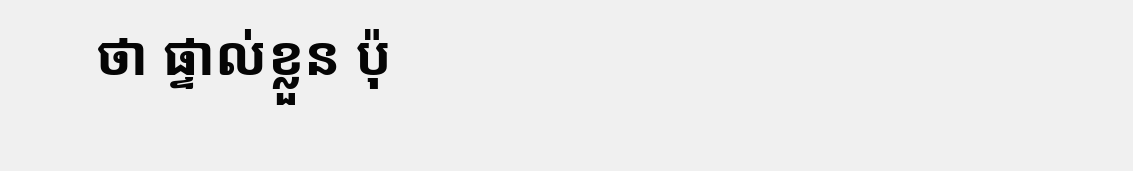ថា ផ្ទាល់ខ្លួន ប៉ុ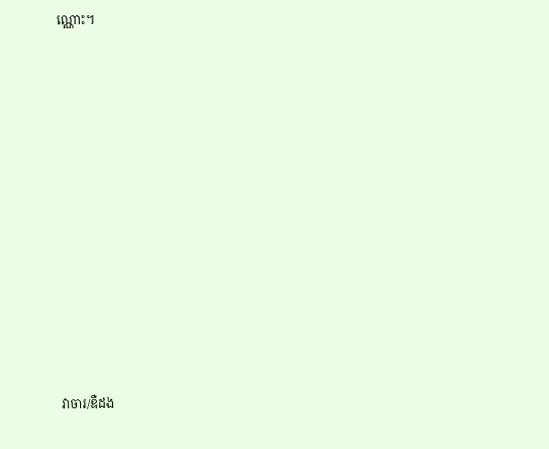ណ្ណោះ។












វាចារ/ឌឺដង